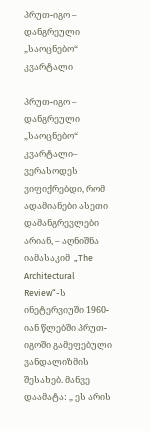პრუთ-იგო – დანგრეული „საოცნებო“ კვარტალი

პრუთ-იგო – დანგრეული „საოცნებო“ კვარტალი– ვერასოდეს ვიფიქრებდი, რომ ადამიანები ასეთი დამანგრევლები არიან, – აღნიშნა იამასაკიმ  „The Architectural Review“-ს ინეტერვიუში 1960-იან წლებში პრუთ-იგოში გამეფებული ვანდალიზმის შესახებ. მანვე დაამატა: „ ეს არის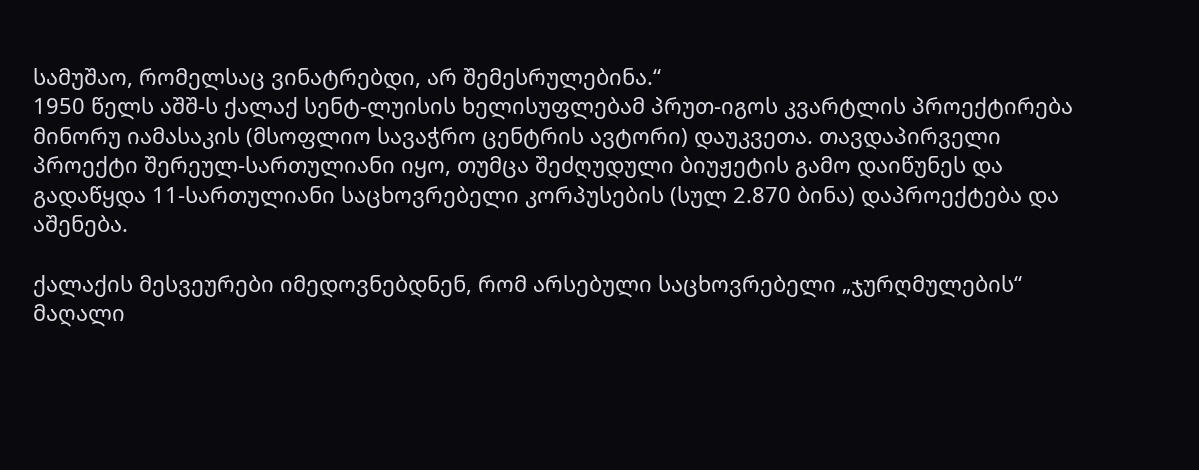სამუშაო, რომელსაც ვინატრებდი, არ შემესრულებინა.“
1950 წელს აშშ-ს ქალაქ სენტ-ლუისის ხელისუფლებამ პრუთ-იგოს კვარტლის პროექტირება მინორუ იამასაკის (მსოფლიო სავაჭრო ცენტრის ავტორი) დაუკვეთა. თავდაპირველი პროექტი შერეულ-სართულიანი იყო, თუმცა შეძღუდული ბიუჟეტის გამო დაიწუნეს და გადაწყდა 11-სართულიანი საცხოვრებელი კორპუსების (სულ 2.870 ბინა) დაპროექტება და აშენება.

ქალაქის მესვეურები იმედოვნებდნენ, რომ არსებული საცხოვრებელი „ჯურღმულების“ მაღალი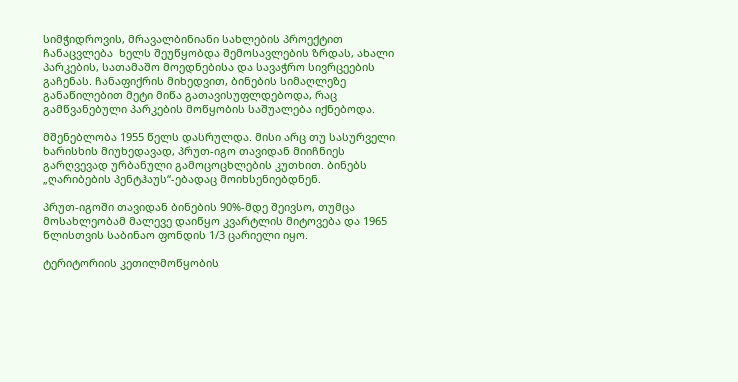სიმჭიდროვის, მრავალბინიანი სახლების პროექტით ჩანაცვლება  ხელს შეუწყობდა შემოსავლების ზრდას, ახალი პარკების, სათამაშო მოედნებისა და სავაჭრო სივრცეების გაჩენას. ჩანაფიქრის მიხედვით, ბინების სიმაღლეზე განაწილებით მეტი მიწა გათავისუფლდებოდა, რაც გამწვანებული პარკების მოწყობის საშუალება იქნებოდა.

მშენებლობა 1955 წელს დასრულდა. მისი არც თუ სასურველი ხარისხის მიუხედავად, პრუთ-იგო თავიდან მიიჩნიეს გარღვევად ურბანული გამოცოცხლების კუთხით. ბინებს „ღარიბების პენტჰაუს“-ებადაც მოიხსენიებდნენ.

პრუთ-იგოში თავიდან ბინების 90%-მდე შეივსო, თუმცა მოსახლეობამ მალევე დაიწყო კვარტლის მიტოვება და 1965 წლისთვის საბინაო ფონდის 1/3 ცარიელი იყო.

ტერიტორიის კეთილმოწყობის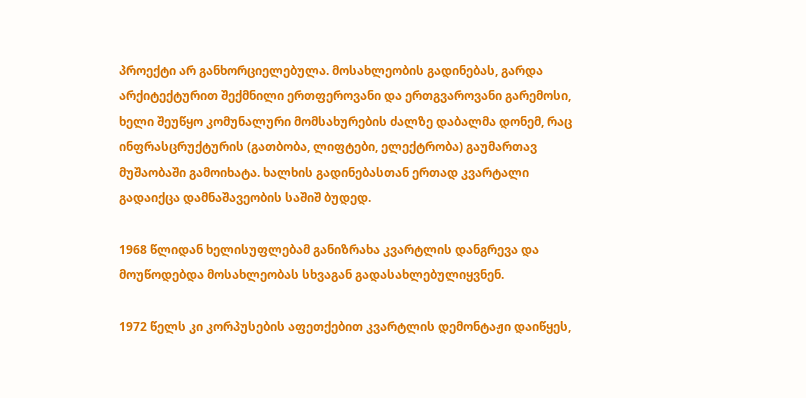პროექტი არ განხორციელებულა. მოსახლეობის გადინებას, გარდა არქიტექტურით შექმნილი ერთფეროვანი და ერთგვაროვანი გარემოსი, ხელი შეუწყო კომუნალური მომსახურების ძალზე დაბალმა დონემ, რაც ინფრასცრუქტურის (გათბობა, ლიფტები, ელექტრობა) გაუმართავ მუშაობაში გამოიხატა. ხალხის გადინებასთან ერთად კვარტალი გადაიქცა დამნაშავეობის საშიშ ბუდედ.

1968 წლიდან ხელისუფლებამ განიზრახა კვარტლის დანგრევა და მოუწოდებდა მოსახლეობას სხვაგან გადასახლებულიყვნენ.

1972 წელს კი კორპუსების აფეთქებით კვარტლის დემონტაჟი დაიწყეს,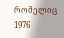რომელიც 1976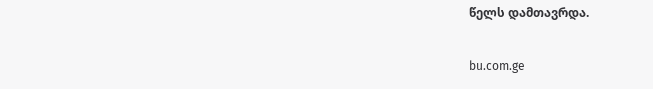წელს დამთავრდა.

bu.com.ge